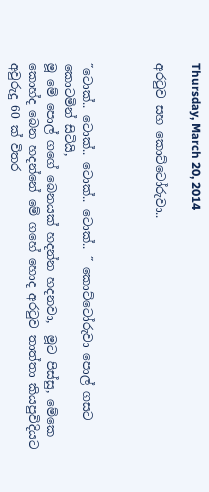Thursday, March 20, 2014

අරටුව සහ කොට්ටෝරුවා..



˝ටොක්.. ටොක්.. ටොක්.. ටොක්.. ˝ කොට්ටෝරුවා පොල් ගසට කොටමින් සිටියි,
මූ මේ පොල් ගගේ බෙනයක් හදන්න හදනවා,  මූට පිස්සු, මේකෙ කොහ්ද බෙන හදන්නේ මේ ගහේ හොද අරටුව තාත්තා කියපුවිදියට අවුරුදු 60 ක් විතර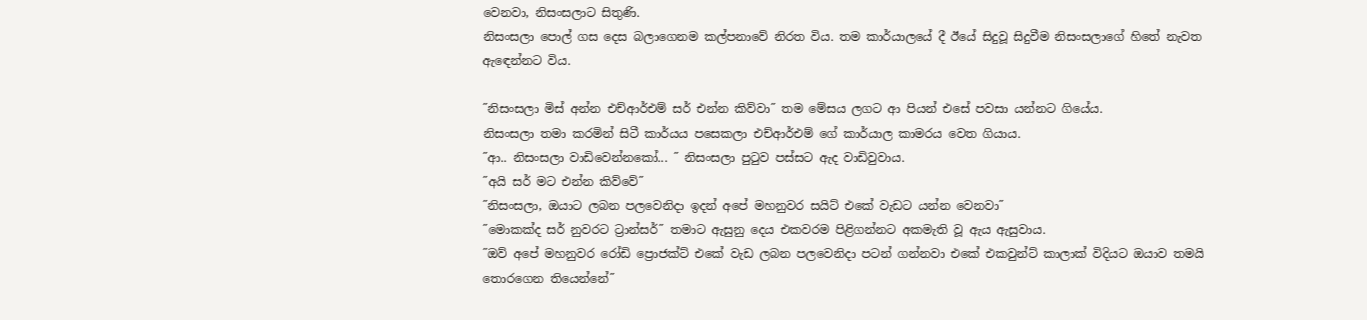වෙනවා, නිසංසලාට සිතුණි.
නිසංසලා පොල් ගස දෙස බලාගෙනම කල්පනාවේ නිරත විය. තම කාර්යාලයේ දී ඊයේ සිදුවූ සිදුවීම නිසංසලාගේ හිතේ නැවත ඇඳෙන්නට විය.

˝නිසංසලා මිස් අන්න එච්ආර්එම් සර් එන්න කිව්වා˝ තම මේසය ලගට ආ පියන් එසේ පවසා යන්නට ගියේය.
නිසංසලා තමා කරමින් සිටී කාර්යය පසෙකලා එච්ආර්එම් ගේ කාර්යාල කාමරය වෙත ගියාය.
˝ආ.. නිසංසලා වාඩිවෙන්නකෝ... ˝ නිසංසලා පුටුව පස්සට ඇද වාඩිවුවාය.
˝අයි සර් මට එන්න කිව්වේ˝
˝නිසංසලා, ඔයාට ලබන පලවෙනිදා ඉදන් අපේ මහනුවර සයිට් එකේ වැඩට යන්න වෙනවා˝
˝මොකක්ද සර් නුවරට ට්‍රාන්සර්˝ තමාට ඇසුනු දෙය එකවරම පිළිගන්නට අකමැති වූ ඇය ඇසුවාය.
˝ඔව් අපේ මහනුවර රෝඩි ප්‍රොජක්ට් එකේ වැඩ ලබන පලවෙනිදා පටන් ගන්නවා එකේ එකවුන්ට් කාලාක් විදියට ඔයාව තමයි තොරගෙන තියෙන්නේ˝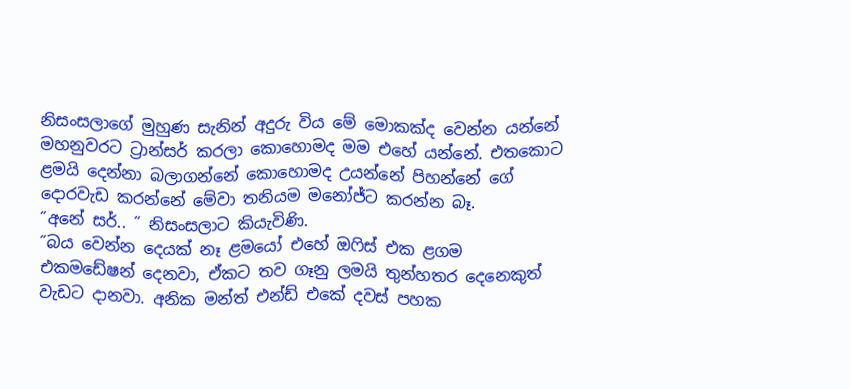නිසංසලාගේ මුහුණ සැනින් අදුරු විය මේ මොකක්ද වෙන්න යන්නේ මහනුවරට ට්‍රාන්සර් කරලා කොහොමද මම එහේ යන්නේ. එතකොට ළමයි දෙන්නා බලාගන්නේ කොහොමද උයන්නේ පිහන්නේ ගේ දොරවැඩ කරන්නේ මේවා තනියම මනෝජ්ට කරන්න බෑ.
˝අනේ සර්.. ˝ නිසංසලාට කියැවිණි.
˝බය වෙන්න දෙයක් නෑ ළමයෝ එහේ ඔෆිස් එක ළගම එකමඩේෂන් දෙනවා, ඒකට තව ගෑනු ලමයි තුන්හතර දෙනෙකුත් වැඩට දානවා. අනික මන්ත් එන්ඩ් එකේ දවස් පහක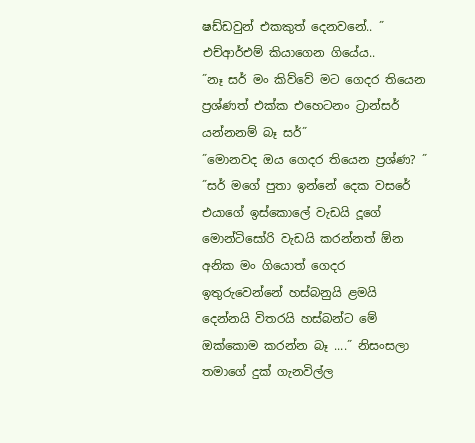ෂඩ්ඩවුන් එකකුත් දෙනවනේ.. ˝ එච්ආර්එම් කියාගෙන ගියේය..
˝නෑ සර් මං කිව්වේ මට ගෙදර තියෙන ප්‍රශ්ණත් එක්ක එහෙටනං ට්‍රාන්සර් යන්නනම් බෑ සර්˝
˝මොනවද ඔය ගෙදර තියෙන ප්‍රශ්ණ? ˝
˝සර් මගේ පුතා ඉන්නේ දෙක වසරේ එයාගේ ඉස්කොලේ වැඩයි දූගේ මොන්ටිසෝරි වැඩයි කරන්නත් ඕන අනික මං ගියොත් ගෙදර ඉතුරුවෙන්නේ හස්බනුයි ළමයි දෙන්නයි විතරයි හස්බන්ට මේ ඔක්කොම කරන්න බෑ ....˝ නිසංසලා තමාගේ දුක් ගැනවිල්ල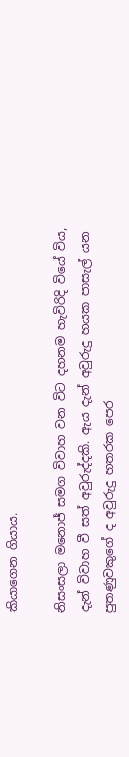කියාගෙන ගියාය.

නිසංසලා මනොජ් සමග විවාහ වන විට දහනම හැවිරිදි වියේ විය, දැන් විවාහ වී සත් අවුරුද්දකි. ඇය දැන් අවුරුදු හයක පාසැල් යන පුතණුවකුගේ ද අවුරුදු හතරක පෙර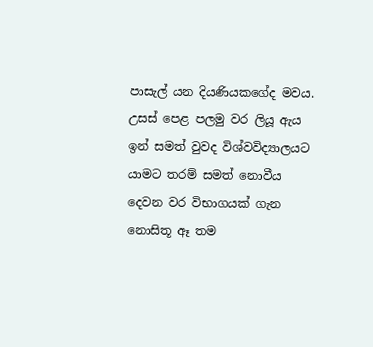පාසැල් යන දියණියකගේද මවය. උසස් පෙළ පලමු වර ලියූ ඇය ඉන් සමත් වුවද විශ්වවිද්‍යාලයට යාමට තරම් සමත් නොවීය දෙවන වර විභාගයක් ගැන නොසිතූ ඈ තම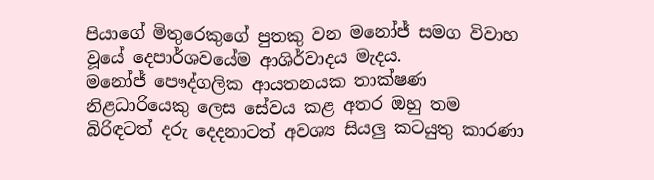පියාගේ මිතුරෙකුගේ පුතකු වන මනෝජ් සමග විවාහ වූයේ දෙපාර්ශවයේම ආශිර්වාදය මැදය.
මනෝජ් පෞද්ගලික ආයතනයක තාක්ෂණ නිළධාරියෙකු ලෙස සේවය කළ අතර ඔහු තම බිරිඳටත් දරු දෙදනාටත් අවශ්‍ය සියලු කටයුතු කාරණා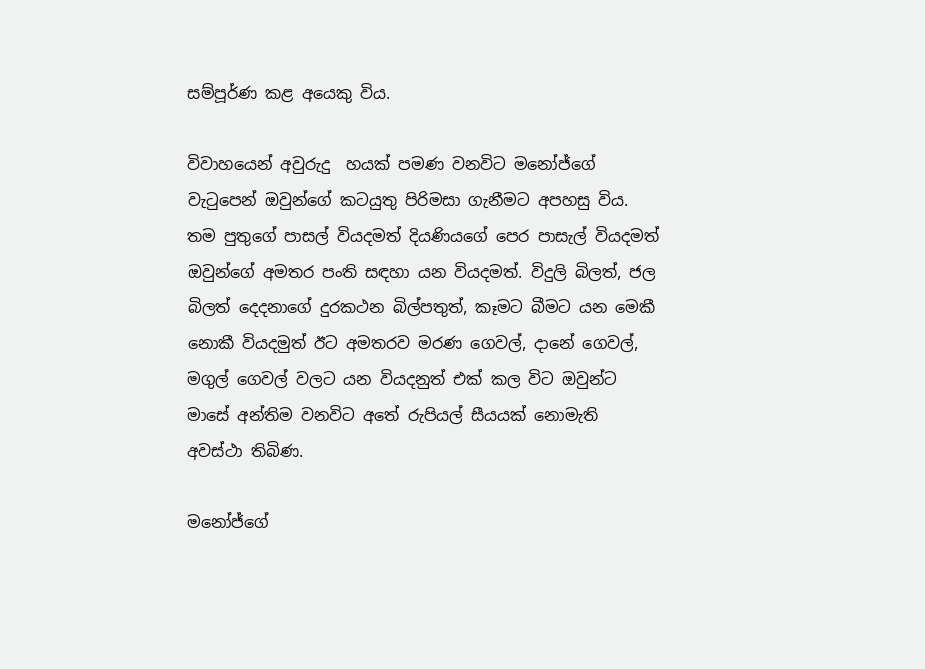සම්පූර්ණ කළ අයෙකු විය.

විවාහයෙන් අවුරුදු  හයක් පමණ වනවිට මනෝජ්ගේ වැටුපෙන් ඔවුන්ගේ කටයුතු පිරිමසා ගැනීමට අපහසු විය. තම පුතුගේ පාසල් වියදමත් දියණියගේ පෙර පාසැල් වියදමත් ඔවුන්ගේ අමතර පංති සඳහා යන වියදමත්. විදුලි බිලත්, ජල බිලත් දෙදනාගේ දුරකථන බිල්පතුත්, කෑමට බීමට යන මෙකී නොකී වියදමුත් ඊට අමතරව මරණ ගෙවල්, දානේ ගෙවල්, මගුල් ගෙවල් වලට යන වියදනුත් එක් කල විට ඔවුන්ට මාසේ අන්තිම වනවිට අතේ රුපියල් සීයයක් නොමැති අවස්ථා තිබිණ.

මනෝජ්ගේ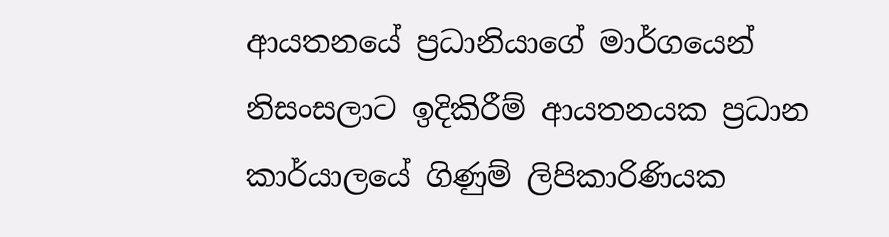ආයතනයේ ප්‍රධානියාගේ මාර්ගයෙන් නිසංසලාට ඉදිකිරීම් ආයතනයක ප්‍රධාන කාර්යාලයේ ගිණුම් ලිපිකාරිණියක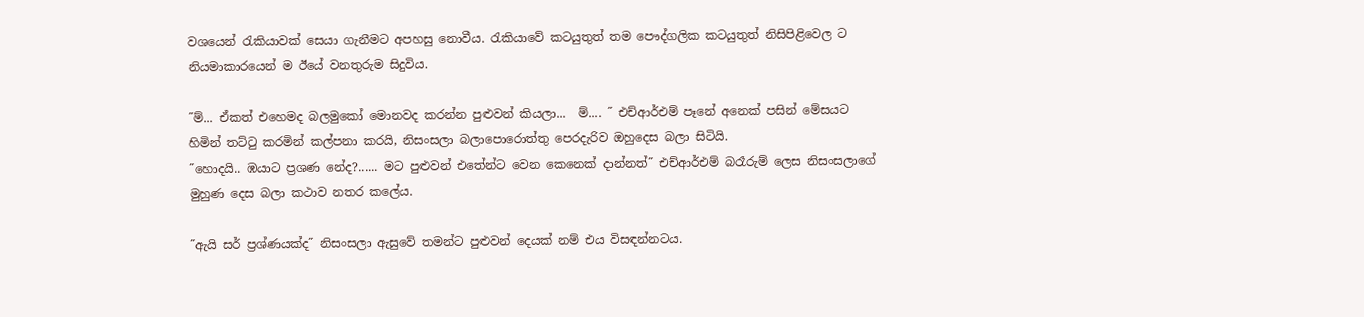වශයෙන් රැකියාවක් සෙයා ගැනීමට අපහසු නොවීය. රැකියාවේ කටයුතුත් තම පෞද්ගලික කටයුතුත් නිසිපිළිවෙල ට නියමාකාරයෙන් ම ඊයේ වනතුරුම සිදුවිය.

˝ම්... ඒකත් එහෙමද බලමුකෝ මොනවද කරන්න පුළුවන් කියලා...  ම්.... ˝ එච්ආර්එම් පෑනේ අනෙක් පසින් මේසයට හිමින් තට්ටු කරමින් කල්පනා කරයි, නිසංසලා බලාපොරොත්තු පෙරදැරිව ඔහුදෙස බලා සිටියි.
˝හොදයි.. ඹයාට ප්‍රශණ නේද?...... මට පුළුවන් එතේන්ට වෙන කෙනෙක් දාන්නත්˝ එච්ආර්එම් බරෑරුම් ලෙස නිසංසලාගේ මුහුණ දෙස බලා කථාව නතර කලේය.

˝ඇයි සර් ප්‍රශ්ණයක්ද˝ නිසංසලා ඇසුවේ තමන්ට පුළුවන් දෙයක් නම් එය විසඳන්නටය.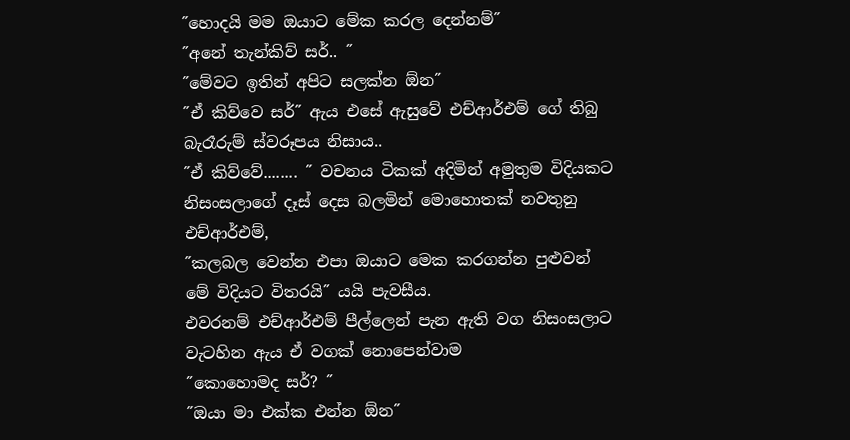˝හොදයි මම ඔයාට මේක කරල දෙන්නම්˝
˝අනේ තැන්කිව් සර්.. ˝
˝මේවට ඉතින් අපිට සලක්න ඕන˝
˝ඒ කිව්වෙ සර්˝ ඇය එසේ ඇසුවේ එච්ආර්එම් ගේ තිබු බැරෑරුම් ස්වරූපය නිසාය..
˝ඒ කිව්වේ........ ˝ වචනය ටිකක් අදිමින් අමුතුම විදියකට නිසංසලාගේ දෑස් දෙස බලමින් මොහොතක් නවතුනු එච්ආර්එම්,
˝කලබල වෙන්න එපා ඔයාට මෙක කරගන්න පුළුවන් මේ විදියට විතරයි˝ යයි පැවසීය.
එවරනම් එච්ආර්එම් පීල්ලෙන් පැන ඇති වග නිසංසලාට වැටහින ඇය ඒ වගක් නොපෙන්වාම
˝කොහොමද සර්? ˝
˝ඔයා මා එක්ක එන්න ඕන˝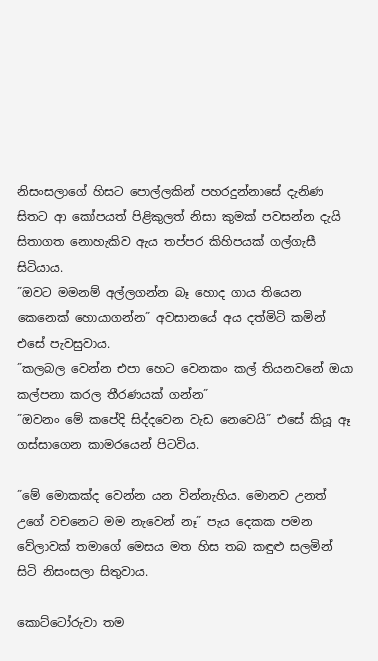නිසංසලාගේ හිසට පොල්ලකින් පහරදුන්නාසේ දැනිණ සිතට ආ කෝපයත් පිළිකුලත් නිසා කුමක් පවසන්න දැයි සිතාගත නොහැකිව ඇය තප්පර කිහිපයක් ගල්ගැසී සිටියාය.
˝ඔවට මමනම් අල්ලගන්න බෑ හොද ගාය තියෙන කෙනෙක් හොයාගන්න˝ අවසානයේ අය දත්මිටි කමින් එසේ පැවසුවාය.
˝කලබල වෙන්න එපා හෙට වෙනකං කල් තියනවනේ ඔයා කල්පනා කරල තීරණයක් ගන්න˝
˝ඔවනං මේ කපේදි සිද්දවෙන වැඩ නෙවෙයි˝ එසේ කියූ ඈ ගස්සාගෙන කාමරයෙන් පිටවිය.

˝මේ මොකක්ද වෙන්න යන වින්නැහිය. මොනව උනත් උගේ වචනෙට මම නැවෙන් නෑ˝ පැය දෙකක පමන වේලාවක් තමාගේ මෙසය මත හිස තබ කඳුළු සලමින් සිටි නිසංසලා සිතුවාය.

කොට්ටෝරුවා තම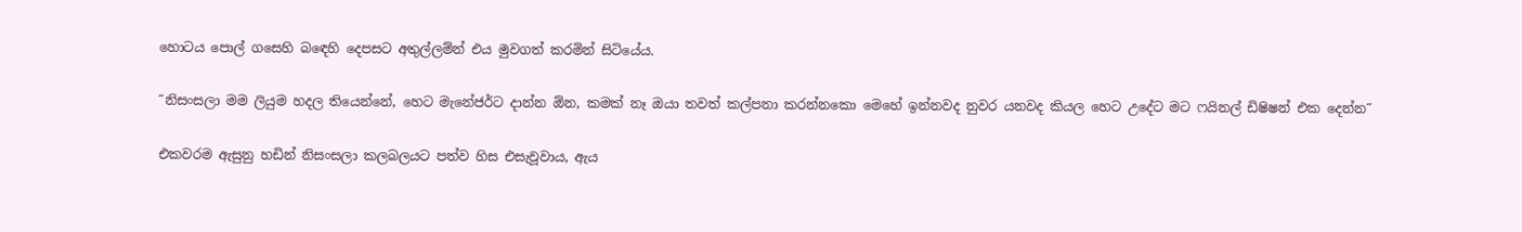හොටය පොල් ගසෙහි බඳෙහි දෙපසට අතුල්ලම්න් එය මුවගත් කරමින් සිටියේය.

˝නිසංසලා මම ලියුම හදල තියෙන්නේ, හෙට මැනේජර්ට දාන්න ඕන, කමක් නෑ ඔයා තවත් කල්පනා කරන්නකො මෙහේ ඉන්නවද නුවර යනවද කියල හෙට උදේට මට ෆයිනල් ඩිෂිෂන් එක දෙන්න˝

එකවරම ඇසුනු හඩින් නිසංසලා කලබලයට පත්ව හිස එසැවූවාය, ඇය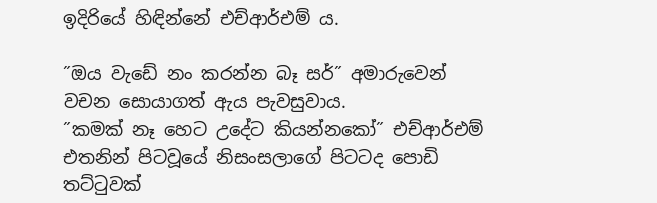ඉදිරියේ හිඳින්නේ එච්ආර්එම් ය.

˝ඔය වැඩේ නං කරන්න බෑ සර්˝ අමාරුවෙන් වචන සොයාගත් ඇය පැවසුවාය.
˝කමක් නෑ හෙට උදේට කියන්නකෝ˝ එච්ආර්එම් එතනින් පිටවූයේ නිසංසලාගේ පිටටද පොඩි තට්ටුවක්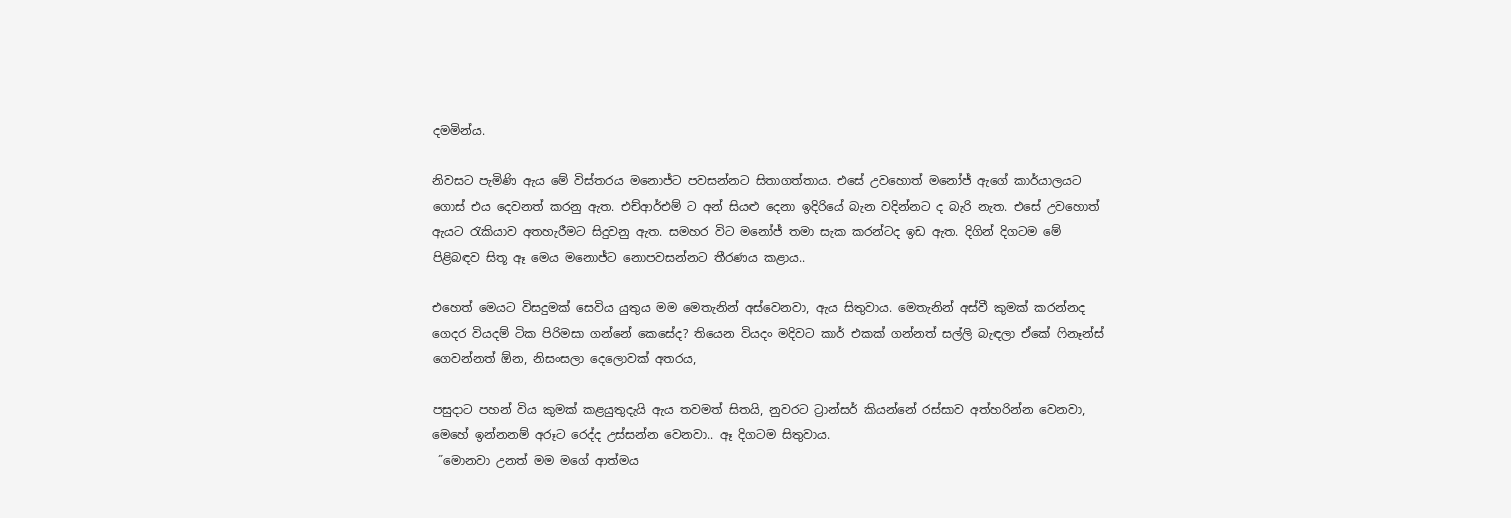දමමින්ය.

නිවසට පැමිණි ඇය මේ විස්තරය මනොජ්ට පවසන්නට සිතාගත්තාය. එසේ උවහොත් මනෝජ් ඇගේ කාර්යාලයට ගොස් එය දෙවනත් කරනු ඇත. එච්ආර්එම් ට අන් සියළු දෙනා ඉදිරියේ බැන වදින්නට ද බැරි නැත. එසේ උවහොත් ඇයට රැකියාව අතහැරීමට සිදුවනු ඇත. සමහර විට මනෝජ් තමා සැක කරන්ටද ඉඩ ඇත. දිගින් දිගටම මේ පිළිබඳව සිතූ ඈ මෙය මනොජ්ට නොපවසන්නට තීරණය කළාය..

එහෙත් මෙයට විසදුමක් සෙවිය යුතුය මම මෙතැනින් අස්වෙනවා, ඇය සිතුවාය. මෙතැනින් අස්වී කුමක් කරන්නද ගෙදර වියදම් ටික පිරිමසා ගන්නේ කෙසේද? තියෙන වියදං මදිවට කාර් එකක් ගන්නත් සල්ලි බැඳලා ඒකේ ෆිනෑන්ස් ගෙවන්නත් ඕන, නිසංසලා දෙලොවක් අතරය,

පසුදාට පහන් විය කුමක් කළයුතුදැයි ඇය තවමත් සිතයි, නුවරට ට්‍රාන්සර් කියන්නේ රස්සාව අත්හරින්න වෙනවා, මෙහේ ඉන්නනම් අරූට රෙද්ද උස්සන්න වෙනවා.. ඈ දිගටම සිතුවාය.
 ˝මොනවා උනත් මම මගේ ආත්මය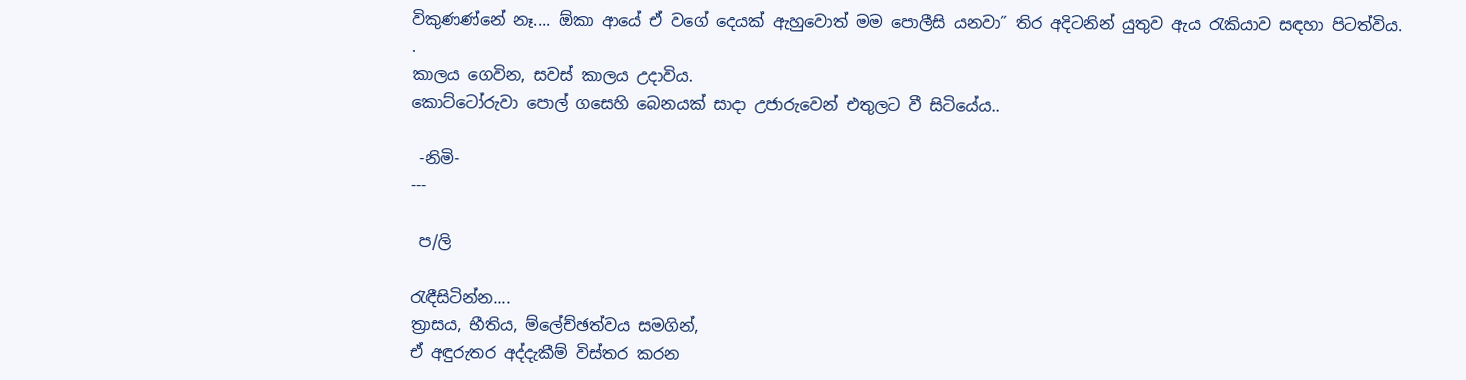විකුණණ්නේ නෑ.... ඕකා ආයේ ඒ වගේ දෙයක් ඇහුවොත් මම පොලීසි යනවා˝ තිර අදිටනින් යුතුව ඇය රැකියාව සඳහා පිටත්විය.
.
කාලය ගෙවින, සවස් කාලය උදාවිය.
කොට්ටෝරුවා පොල් ගසෙහි බෙනයක් සාදා උජාරුවෙන් එතුලට වී සිටියේය..

 -නිමි-
---

 ප/ලි

රැඳීසිටින්න....
ත්‍රාසය, භීතිය, ම්ලේච්ඡත්වය සමගින්,
ඒ අඳුරුතර අද්දැකීම් විස්තර කරන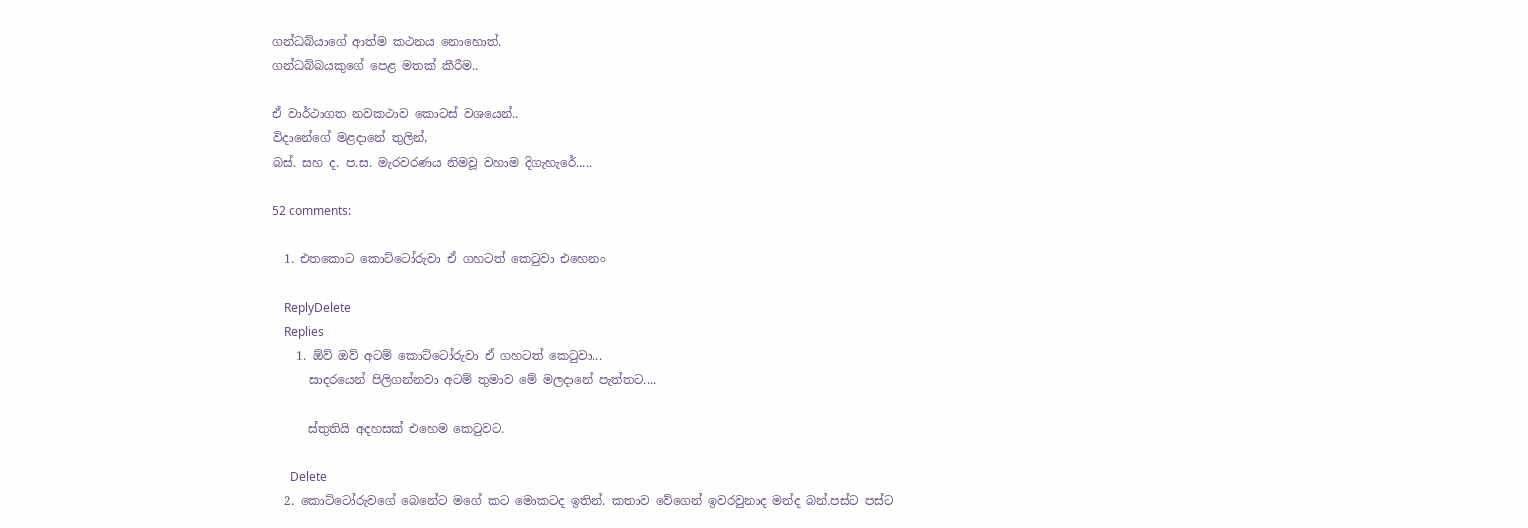ගන්ධබ්යාගේ ආත්ම කථනය නොහොත්.
ගන්ධබ්බයකුගේ පෙළ මතක් කීරීම..

ඒ වාර්ථාගත නවකථාව කොටස් වශයෙන්..
විදානේගේ මළදානේ තුලින්,
බස්. සහ ද. ප.ස. මැරවරණය නිමවූ වහාම දිගැහැරේ.....

52 comments:

  1. එතකොට කොට්ටෝරුවා ඒ ගහටත් කෙටුවා එහෙනං

    ReplyDelete
    Replies
    1. ඕව් ඔව් අටම් කොට්ටෝරුවා ඒ ගහටත් කෙටුවා...
      සාදරයෙන් පිලිගන්නවා අටම් තුමාව මේ මලදානේ පැත්තට....

      ස්තුතියි අදහසක් එහෙම කෙටුවට.

      Delete
  2. කොට්ටෝරුවගේ බෙනේට මගේ කට මොකටද ඉතින්. කතාව වේගෙන් ඉවරවුනාද මන්ද බන්.පස්ට පස්ට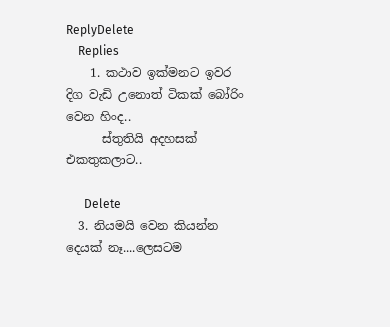ReplyDelete
    Replies
    1. කථාව ඉක්මනට ඉවර දිග වැඩි උනොත් ටිකක් බෝරිං වෙන හිංද..
      ස්තුතියි අදහසක් එකතුකලාට..

      Delete
  3. නියමයි වෙන කියන්න දෙයක් නෑ....ලෙසටම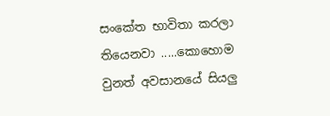සංකේත භාවිතා කරලා තියෙනවා .....කොහොම වුනත් අවසානයේ සියලු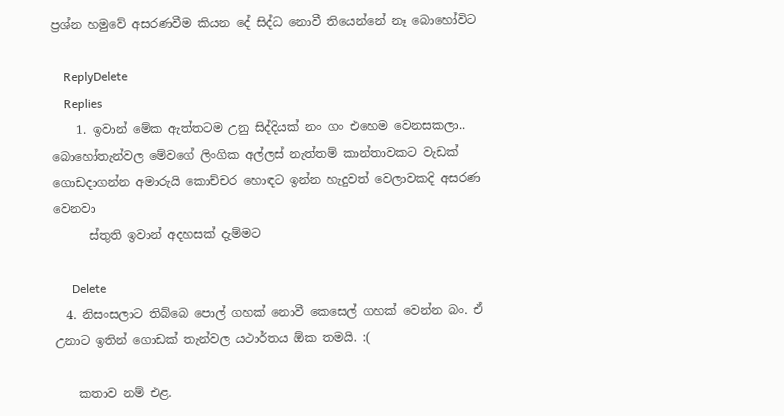ප්‍රශ්න හමුවේ අසරණවීම කියන දේ සිද්ධ නොවී තියෙන්නේ නෑ බොහෝවිට

    ReplyDelete
    Replies
    1. ඉවාන් මේක ඇත්තටම උනු සිද්දියක් නං ගං එහෙම වෙනසකලා.. බොහෝතැන්වල මේවගේ ලිංගික අල්ලස් නැත්තම් කාන්තාවකට වැඩක් ගොඩදාගන්න අමාරුයි කොච්චර හොඳට ඉන්න හැදුවත් වෙලාවකදි අසරණ වෙනවා
      ස්තුති ඉවාන් අදහසක් දැම්මට

      Delete
  4. නිසංසලාට තිබ්බෙ පොල් ගහක් නොවී කෙසෙල් ගහක් වෙන්න බං. ඒ උනාට ඉතින් ගොඩක් තැන්වල යථාර්තය ඕක තමයි. :(

    කතාව නම් එළ.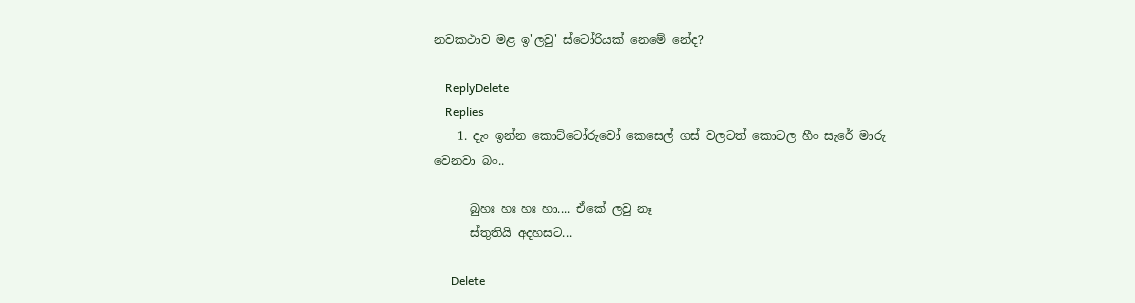නවකථාව මළ ඉ'ලවු' ස්ටෝරියක් නෙමේ නේද?

    ReplyDelete
    Replies
    1. දැං ඉන්න කොට්ටෝරුවෝ කෙසෙල් ගස් වලටත් කොටල හීං සැරේ මාරු වෙනවා බං..

      බුහඃ හඃ හඃ හා.... ඒකේ ලවු නෑ
      ස්තුතියි අදහසට...

      Delete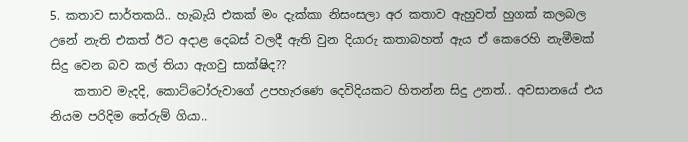5. කතාව සාර්තකයි.. හැබැයි එකක් මං දැක්කා නිසංසලා අර කතාව ඇහුවත් හුගක් කලබල උනේ නැති එකත් ඊට අදාළ දෙබස් වලදී ඇති වුන දියාරු කතාබහත් ඇය ඒ කෙරෙහි නැමීමක් සිදු වෙන බව කල් තියා ඇගවු සාක්ෂිද??
    කතාව මැදදි, කොට්ටෝරුවාගේ උපහැරණෙ දෙවිදියකට හිතන්න සිදු උනත්.. අවසානයේ එය නියම පරිදිම තේරුම් ගියා..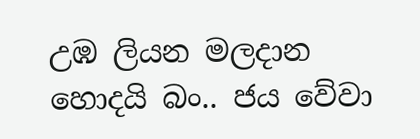උඹ ලියන මලදාන හොදයි බං.. ජය වේවා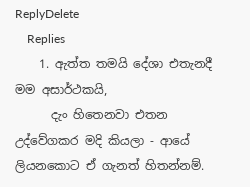ReplyDelete
    Replies
    1. ඇත්ත තමයි දේශා එතැනදී මම අසාර්ථකයි,
      දැං හිතෙනවා එතන උද්වේගකර මදි කියලා - ආයේ ලියනකොට ඒ ගැනත් හිතන්නම්.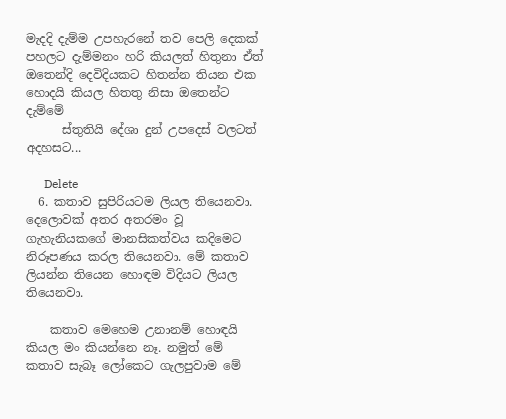මැදදි දැම්ම උපහැරනේ තව පෙලි දෙකක් පහලට දැම්මනං හරි කියලත් හිතුනා ඒත් ඔතෙන්දි දෙවිදියකට හිතන්න තියන එක හොදයි කියල හිතතු නිසා ඔතෙන්ට දැම්මේ
      ස්තුතියි දේශා දුන් උපදෙස් වලටත් අදහසට...

      Delete
  6. කතාව සුපිරියටම ලියල තියෙනවා. දෙලොවක් අතර අතරමං වූ ගැහැනියකගේ මානසිකත්වය කදිමෙට නිරූපණය කරල තියෙනවා. මේ කතාව ලියන්න තියෙන හොඳම විදියට ලියල තියෙනවා.

    කතාව මෙහෙම උනානම් හොඳයි කියල මං කියන්නෙ නෑ. නමුත් මේ කතාව සැබෑ ලෝකෙට ගැලපුවාම මේ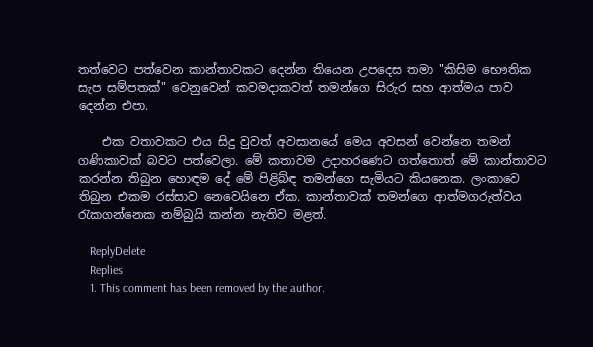තත්වෙට පත්වෙන කාන්තාවකට දෙන්න තියෙන උපදෙස තමා "කිසිම භෞතික සැප සම්පතක්" වෙනුවෙන් කවමදාකවත් තමන්ගෙ සිරුර සහ ආත්මය පාව දෙන්න එපා.

    එක වතාවකට එය සිදු වුවත් අවසානයේ මෙය අවසන් වෙන්නෙ තමන් ගණිකාවක් බවට පත්වෙලා. මේ කතාවම උදාහරණෙට ගත්තොත් මේ කාන්තාවට කරන්න තිබුන හොඳම දේ මේ පිළිබ්ඳ තමන්ගෙ සැමියට කියනෙක. ලංකාවෙ තිබුන එකම රස්සාව නෙවෙයිනෙ ඒක. කාන්තාවක් තමන්ගෙ ආත්මගරුත්වය රැකගන්නෙක නම්බුයි කන්න නැතිව මළත්.

    ReplyDelete
    Replies
    1. This comment has been removed by the author.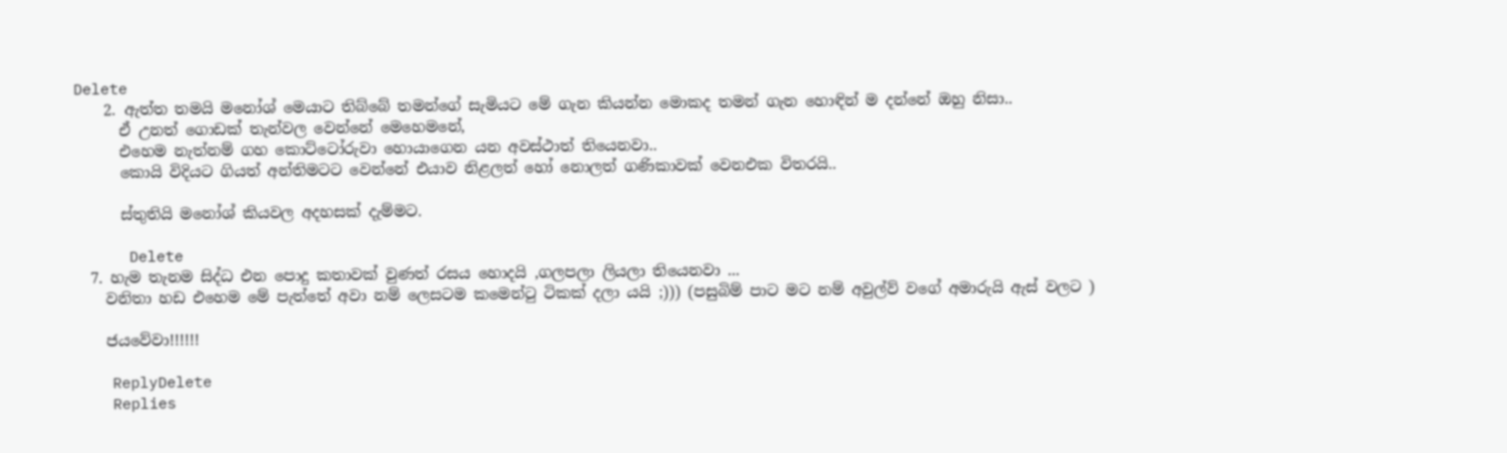Delete
    2. ඇත්ත තමයි මනෝශ් මෙයාට තිබ්බේ තමන්ගේ සැමියට මේ ගැන කියන්න මොකද තමන් ගැන හොඳින් ම දන්නේ ඔහු නිසා..
      ඒ උනත් ගොඩක් තැන්වල වෙන්නේ මෙහෙමනේ,
      එහෙම නැත්නම් ගහ කොට්ටෝරුවා හොයාගෙන යන අවස්ථාත් තියෙනවා..
      කොයි විදියට ගියත් අන්තිමටට වෙන්නේ එයාව නිළලත් හෝ නොලත් ගණිකාවක් වෙනඑක විතරයි..

      ස්තුතියි මනෝශ් කියවල අදහසක් දැම්මට.

      Delete
  7. හැම තැනම සිද්ධ එන පොදු කතාවක් වුණත් රසය හොදයි ,ගලපලා ලියලා තියෙනවා ...
    වනිතා හඩ එහෙම මේ පැත්තේ අවා නම් ලෙසටම කමෙන්ටු ටිකක් දලා යයි ;))) (පසුබිම් පාට මට නම් අවුල්ව් වගේ අමාරුයි ඇස් වලට )

    ජයවේවා!!!!!!

    ReplyDelete
    Replies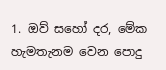1. ඔව් සහෝ දර, මේක හැමතැනම වෙන පොදු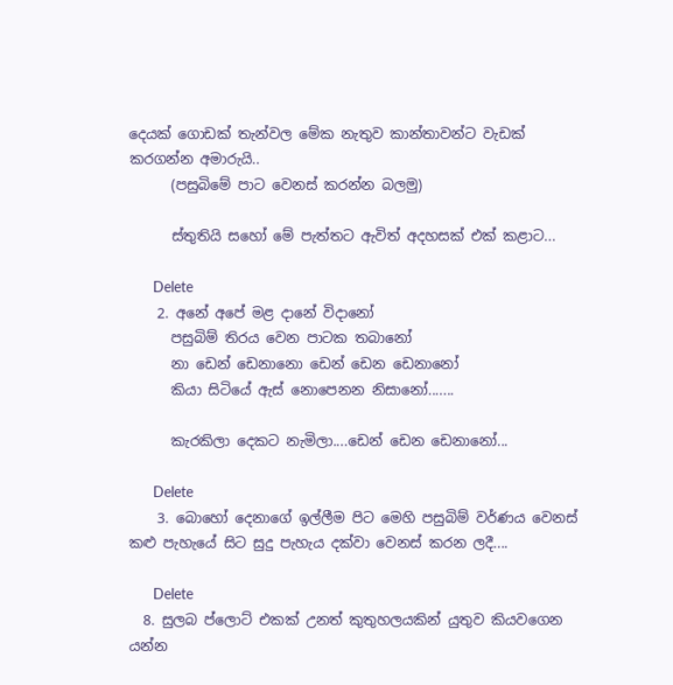දෙයක් ගොඩක් තැන්වල මේක නැතුව කාන්තාවන්ට වැඩක් කරගන්න අමාරුයි..
      (පසුබිමේ පාට වෙනස් කරන්න බලමු)

      ස්තුතියි සහෝ මේ පැත්තට ඇවිත් අදහසක් එක් කළාට...

      Delete
    2. අනේ අපේ මළ දානේ විදානෝ
      පසුබිම් තිරය වෙන පාටක තබානෝ
      නා ඩෙන් ඩෙනානො ඩෙන් ඩෙන ඩෙනානෝ
      කියා සිටියේ ඇස් නොපෙනන නිසානෝ.......

      කැරකිලා දෙකට නැමිලා....ඩෙන් ඩෙන ඩෙනානෝ...

      Delete
    3. බොහෝ දෙනාගේ ඉල්ලීම පිට මෙහි පසුබිම් වර්ණය වෙනස් කළු පැහැයේ සිට සුදු පැහැය දක්වා වෙනස් කරන ලදී....

      Delete
  8. සුලබ ප්ලොට් එකක් උනත් කුතුහලයකින් යුතුව කියවගෙන යන්න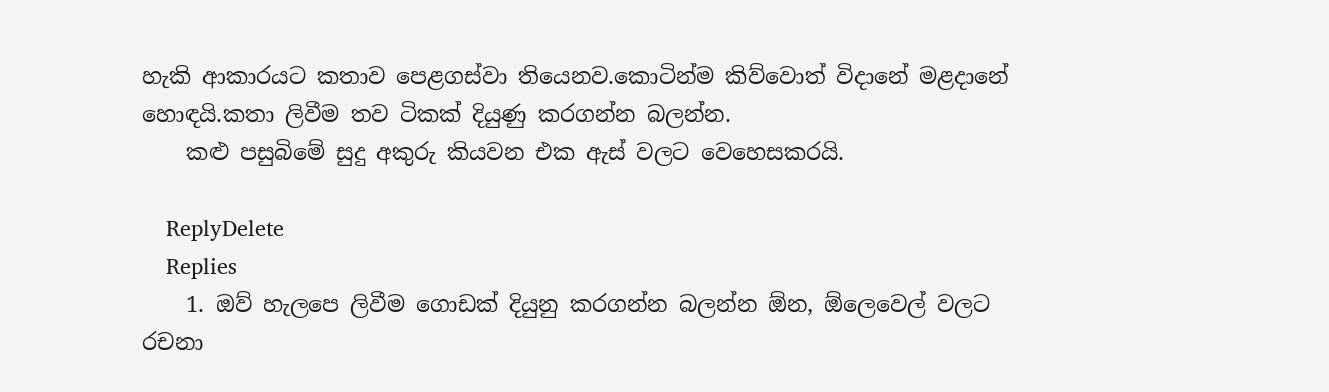හැකි ආකාරයට කතාව පෙළගස්වා තියෙනව.කොටින්ම කිව්වොත් විදානේ මළදානේ හොඳයි.කතා ලිවීම තව ටිකක් දියුණු කරගන්න බලන්න.
    කළු පසුබිමේ සුදු අකුරු කියවන එක ඇස් වලට වෙහෙසකරයි.

    ReplyDelete
    Replies
    1. ඔව් හැලපෙ ලිවීම ගොඩක් දියුනු කරගන්න බලන්න ඕන, ඕලෙවෙල් වලට රචනා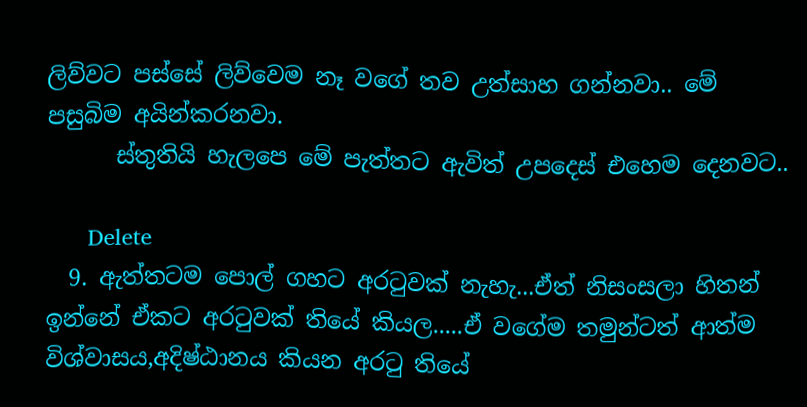ලිව්වට පස්සේ ලිව්වෙම නෑ වගේ තව උත්සාහ ගන්නවා.. මේ පසුබිම අයින්කරනවා.
      ස්තුතියි හැලපෙ මේ පැත්තට ඇවිත් උපදෙස් එහෙම දෙනවට..

      Delete
  9. ඇත්තටම පොල් ගහට අරටුවක් නැහැ...ඒත් නිසංසලා හිතන් ඉන්නේ ඒකට අරටුවක් තියේ කියල.....ඒ වගේම තමුන්ටත් ආත්ම විශ්වාසය,අදිෂ්ඨානය කියන අරටු තියේ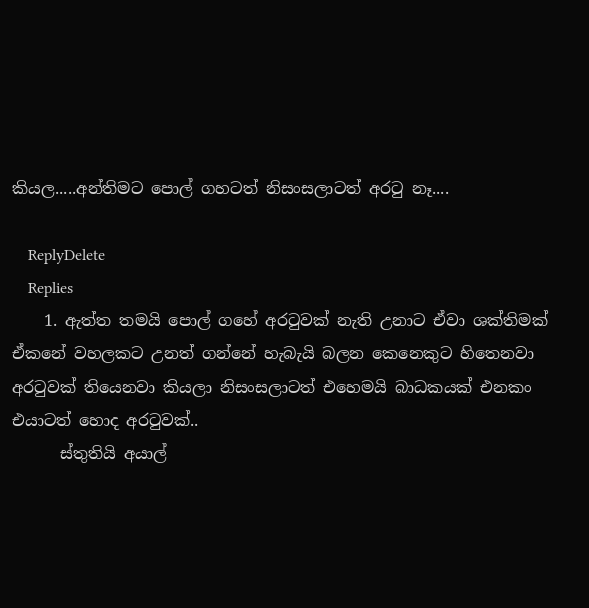කියල.....අන්තිමට පොල් ගහටත් නිසංසලාටත් අරටු නෑ....

    ReplyDelete
    Replies
    1. ඇත්ත තමයි පොල් ගහේ අරටුවක් නැති උනාට ඒවා ශක්තිමක් ඒකනේ වහලකට උනත් ගන්නේ හැබැයි බලන කෙනෙකුට හිතෙනවා අරටුවක් තියෙනවා කියලා නිසංසලාටත් එහෙමයි බාධකයක් එනකං එයාටත් හොද අරටුවක්..
      ස්තුතියි අයාල්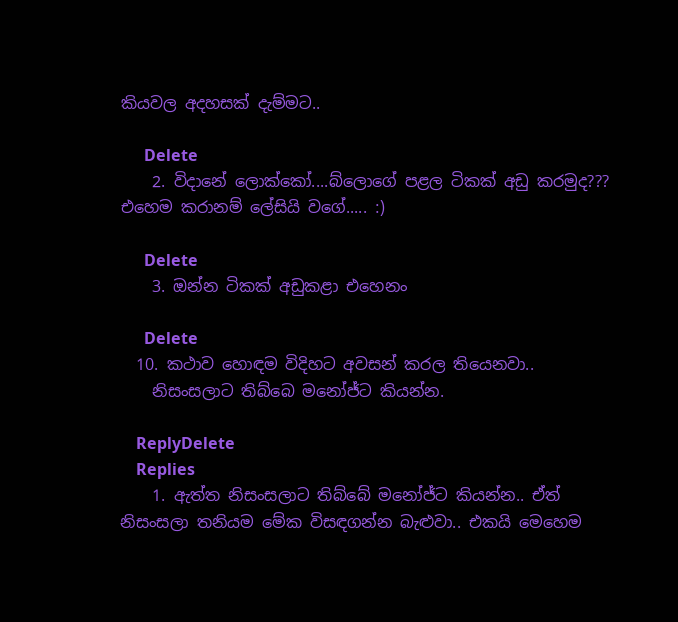කියවල අදහසක් දැම්මට..

      Delete
    2. විදානේ ලොක්කෝ....බ්ලොගේ පළල ටිකක් අඩු කරමුද??? එහෙම කරානම් ලේසියි වගේ..... :)

      Delete
    3. ඔන්න ටිකක් අඩුකළා එහෙනං

      Delete
  10. කථාව හොඳම විදිහට අවසන් කරල තියෙනවා..
    නිසංසලාට තිබ්බෙ මනෝජ්ට කියන්න.

    ReplyDelete
    Replies
    1. ඇත්ත නිසංසලාට තිබ්බේ මනෝජ්ට කියන්න.. ඒත් නිසංසලා තනියම මේක විසඳගන්න බැළුවා.. එකයි මෙහෙම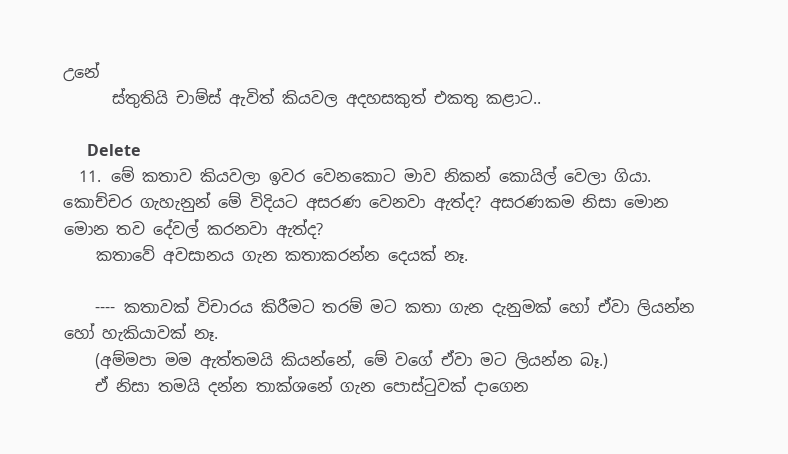උනේ
      ස්තුතියි චාම්ස් ඇවිත් කියවල අදහසකුත් එකතු කළාට..

      Delete
  11. මේ කතාව කියවලා ඉවර වෙනකොට මාව නිකන් කොයිල් වෙලා ගියා. කොච්චර ගැහැනුන් මේ විදියට අසරණ වෙනවා ඇත්ද? අසරණකම නිසා මොන මොන තව දේවල් කරනවා ඇත්ද?
    කතාවේ අවසානය ගැන කතාකරන්න දෙයක් නෑ.

    ---- කතාවක් විචාරය කිරීමට තරම් මට කතා ගැන දැනුමක් හෝ ඒවා ලියන්න හෝ හැකියාවක් නෑ.
    (අම්මපා මම ඇත්තමයි කියන්නේ, මේ වගේ ඒවා මට ලියන්න බෑ.)
    ඒ නිසා තමයි දන්න තාක්ශනේ ගැන පොස්ටුවක් දාගෙන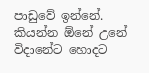පාඩුවේ ඉන්නේ. කියන්න ඕනේ උනේ විදානේට හොදට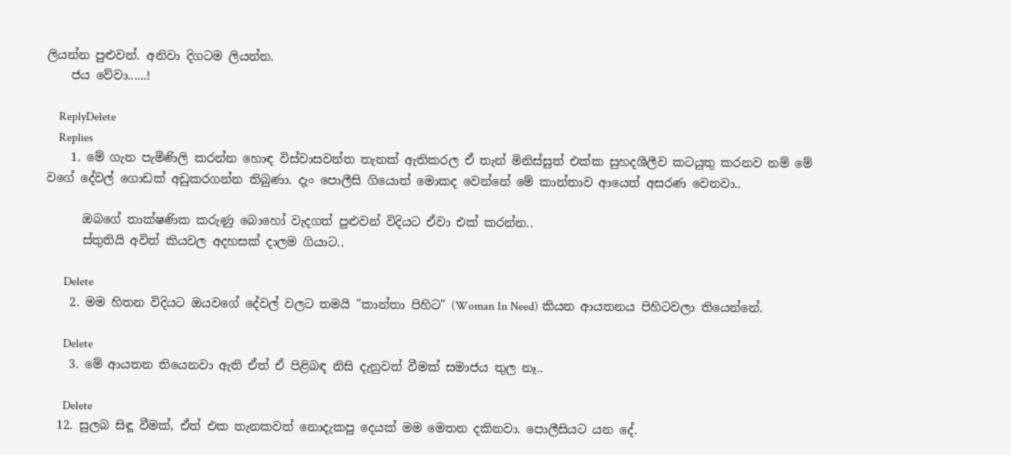ලියන්න පුළුවන්. අනිවා දිගටම ලියන්න.
    ජය වේවා......!

    ReplyDelete
    Replies
    1. මේ ගැන පැමිණිලි කරන්න හොඳ විස්වාසවන්ත තැනක් ඇතිකරල ඒ තැන් මිනිස්සුත් එක්ක සුහදශීලීව කටයුතු කරනව නම් මේ වගේ දේවල් ගොඩක් අඩුකරගන්න තිබුණා. දැං පොලීසි ගියොත් මොකද වෙන්නේ මේ කාන්තාව ආයෙත් අසරණ වෙනවා..

      ඔබගේ තාක්ෂණික කරුණු බොහෝ වැදගත් පුළුවන් විදියට ඒවා එක් කරන්න..
      ස්තුතියි අවිත් කියවල අදහසක් දාලම ගියාට..

      Delete
    2. මම හිතන විදියට ඔයවගේ දේවල් වලට තමයි "කාන්තා පිහිට" (Woman In Need) කියන ආයතනය පිහිටවලා තියෙන්නේ.

      Delete
    3. මේ ආයතන තියෙනවා ඇති ඒත් ඒ පිළිබඳ නිසි දැනුවත් වීමක් සමාජය තුල නෑ..

      Delete
  12. සුලබ සිඳූ වීමක්, ඒත් එක තැනකවත් නොදැකපු දෙයක් මම මෙතන දකිනවා. පොලීසියට යන දේ.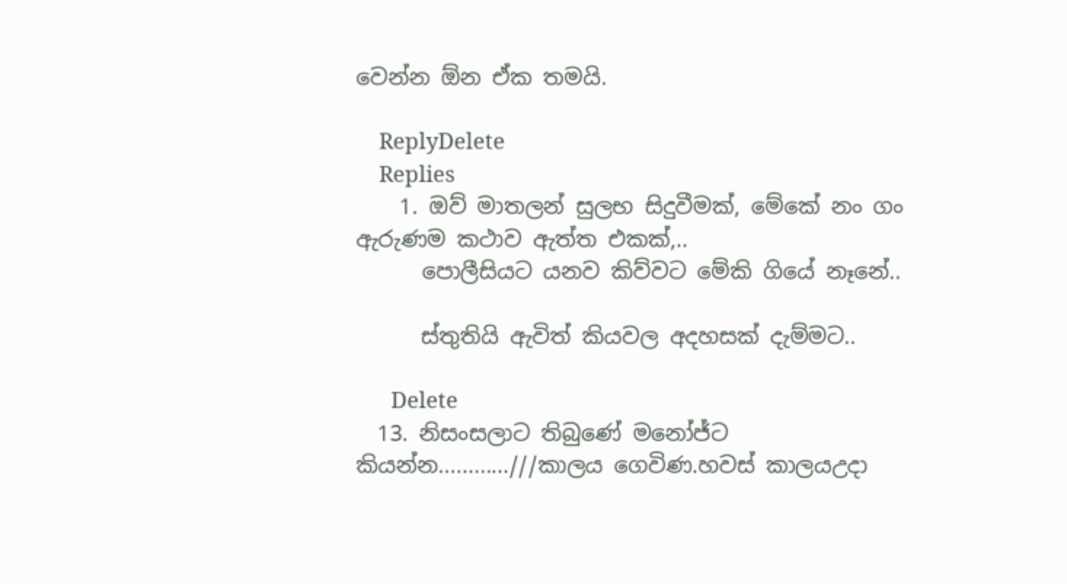වෙන්න ඕන ඒක තමයි.

    ReplyDelete
    Replies
    1. ඔව් මාතලන් සුලභ සිදුවීමක්, මේකේ නං ගං ඇරුණම කථාව ඇත්ත එකක්,..
      පොලීසියට යනව කිව්වට මේකි ගියේ නෑනේ..

      ස්තුතියි ඇවිත් කියවල අදහසක් දැම්මට..

      Delete
  13. නිසංසලාට තිබුණේ මනෝජ්ට කියන්න............///කාලය ගෙවිණ.හවස් කාලයඋදා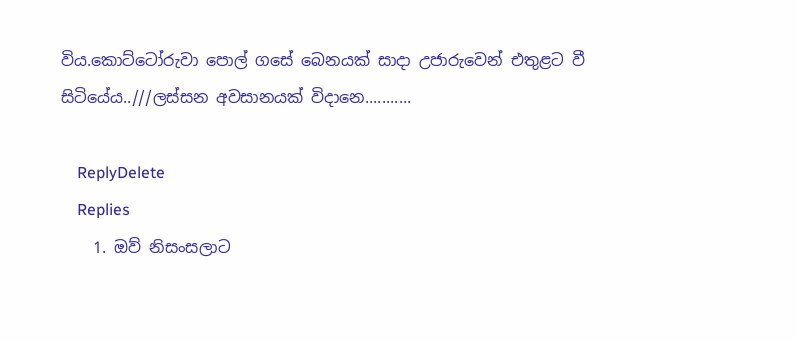විය.කොට්ටෝරුවා පොල් ගසේ බෙනයක් සාදා උජාරුවෙන් එතුළට වී සිටියේය..///ලස්සන අවසානයක් විදානෙ...........

    ReplyDelete
    Replies
    1. ඔව් නිසංසලාට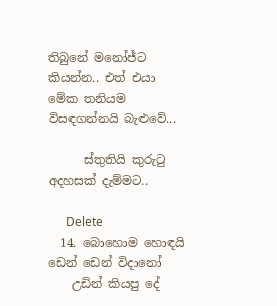තිබුනේ මනෝජ්ට කියන්න.. එත් එයා මේක තනියම විසඳගන්නයි බැළුවේ...

      ස්තුතියි කුරුටු අදහසක් දැම්මට..

      Delete
  14. බොහොම හොඳයි ඩෙන් ඩෙන් විදානෝ
    උඩින් කියපු දේ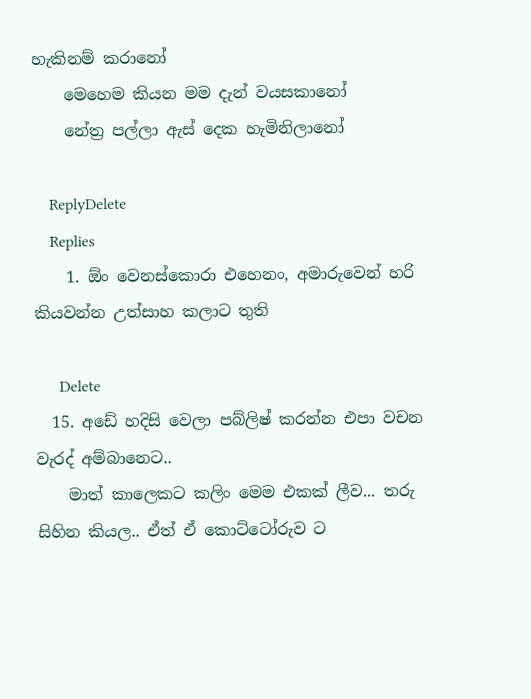හැකිනම් කරානෝ
    මෙහෙම කියන මම දැන් වයසකානෝ
    නේත්‍ර පල්ලා ඇස් දෙක හැමිනිලානෝ

    ReplyDelete
    Replies
    1. ඕං වෙනස්කොරා එහෙනං, අමාරුවෙන් හරි කියවන්න උත්සාහ කලාට තුති

      Delete
  15. අඩේ හදිසි වෙලා පබ්ලිෂ් කරන්න එපා වචන වැරද් අම්බානෙට..
    මාත් කාලෙකට කලිං මෙම එකක් ලීව... තරු සිහින කියල.. ඒත් ඒ කොට්ටෝරුව ට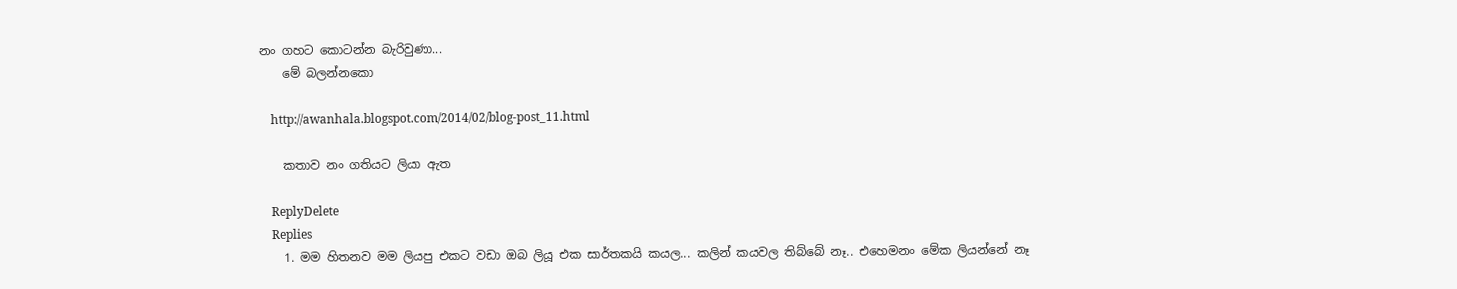නං ගහට කොටන්න බැරිවුණා...
    මේ බලන්නකො

    http://awanhala.blogspot.com/2014/02/blog-post_11.html

    කතාව නං ගතියට ලියා ඇත

    ReplyDelete
    Replies
    1. මම හිතනව මම ලියපු එකට වඩා ඔබ ලියූ එක සාර්තකයි කයල... කලින් කයවල තිබ්බේ නෑ.. එහෙමනං මේක ලියන්නේ නෑ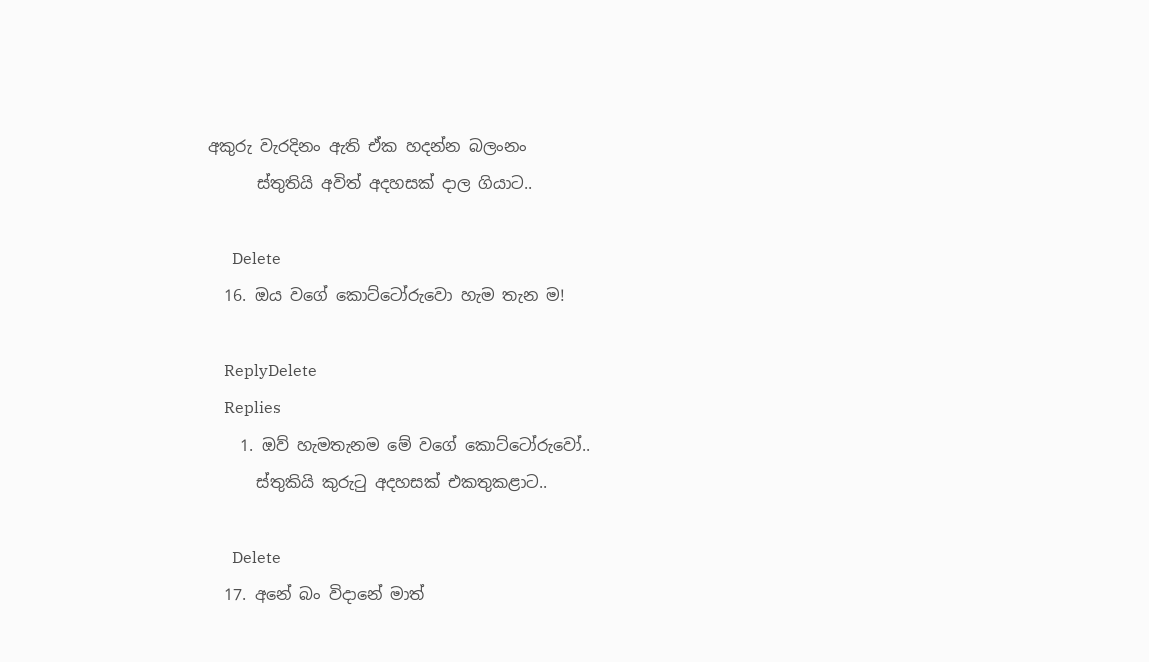අකුරු වැරදිනං ඇති ඒක හදන්න බලංනං
      ස්තුතියි අවිත් අදහසක් දාල ගියාට..

      Delete
  16. ඔය වගේ කොට්ටෝරුවො හැම තැන ම!

    ReplyDelete
    Replies
    1. ඔව් හැමතැනම මේ වගේ කොට්ටෝරුවෝ..
      ස්තුකියි කුරුටු අදහසක් එකතුකළාට..

      Delete
  17. අනේ බං විදානේ මාත්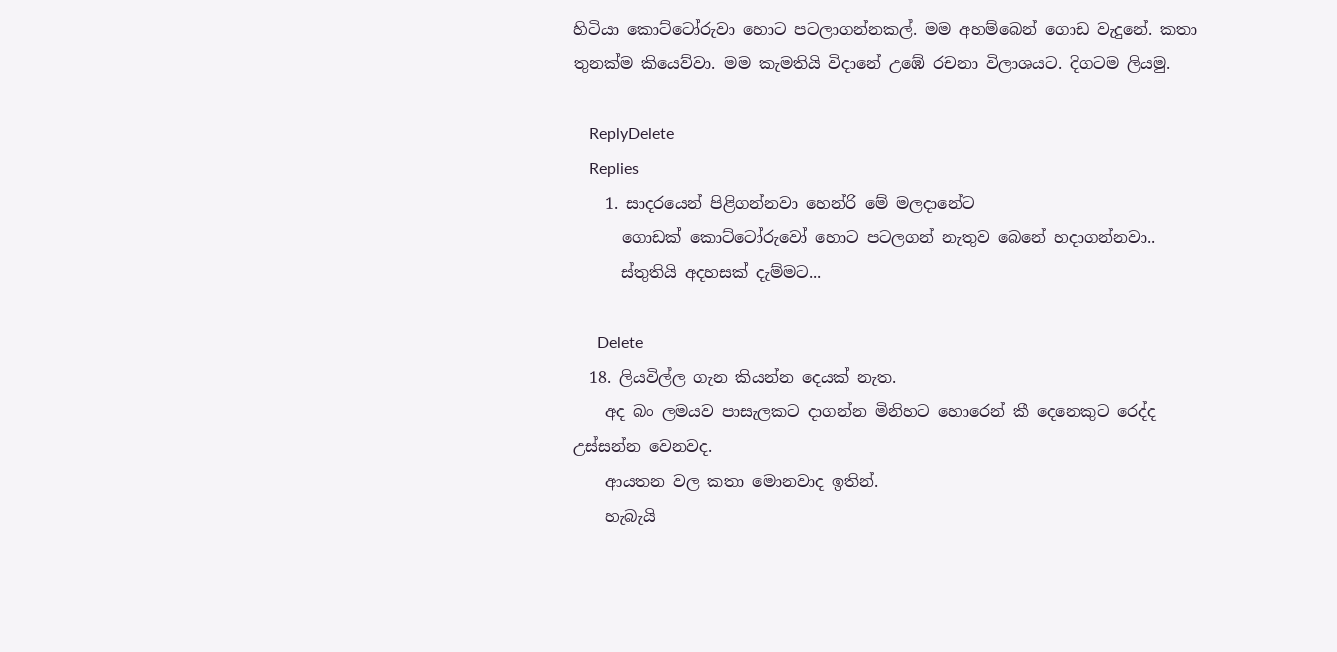හිටියා කොට්ටෝරුවා හොට පටලාගන්නකල්. මම අහම්බෙන් ගොඩ වැදුනේ. කතා තුනක්ම කියෙව්වා. මම කැමතියි විදානේ උඹේ රචනා විලාශයට. දිගටම ලියමු.

    ReplyDelete
    Replies
    1. සාදරයෙන් පිළිගන්නවා හෙන්රි මේ මලදානේට
      ගොඩක් කොට්ටෝරුවෝ හොට පටලගන් නැතුව බෙනේ හදාගන්නවා..
      ස්තුතියි අදහසක් දැම්මට...

      Delete
  18. ලියවිල්ල ගැන කියන්න දෙයක් නැත.
    අද බං ලමයව පාසැලකට දාගන්න මිනිහට හොරෙන් කී දෙනෙකුට රෙද්ද උස්සන්න වෙනවද.
    ආයතන වල කතා මොනවාද ඉතින්.
    හැබැයි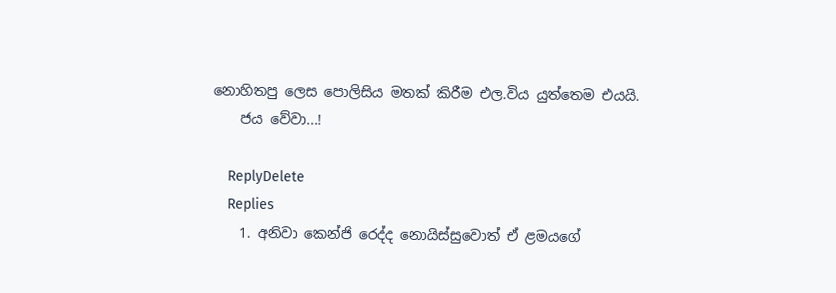නොහිතපු ලෙස පොලිසිය මතක් කිරීම එල.විය යුත්තෙම එයයි.
    ජය වේවා...!

    ReplyDelete
    Replies
    1. අනිවා කෙන්ජි රෙද්ද නොයිස්සුවොත් ඒ ළමයගේ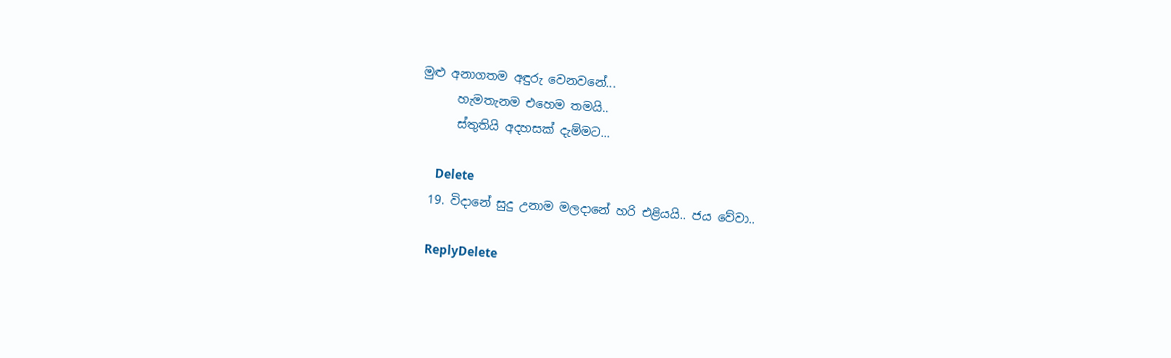මුළු අනාගතම අඳුරු වෙනවනේ...
      හැමතැනම එහෙම තමයි..
      ස්තුතියි අදහසක් දැම්මට...

      Delete
  19. විදානේ සුදු උනාම මලදානේ හරි එළියයි.. ජය වේවා..

    ReplyDelete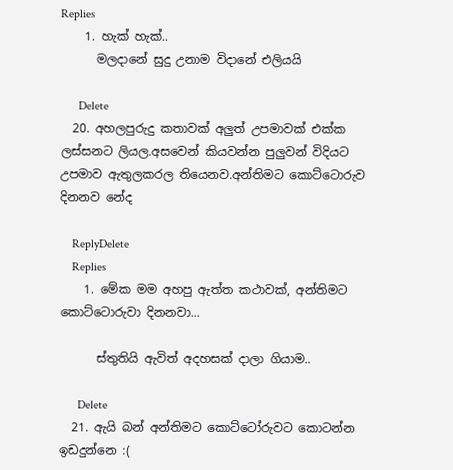Replies
    1. හැක් හැක්..
      මලදානේ සුදු උනාම විදානේ එලියයි

      Delete
  20. අහලපුරුදු කතාවක් අලුත් උපමාවක් එක්ක ලස්සනට ලියල.අසවෙන් කියවන්න පුලුවන් විදියට උපමාව ඇතුලකරල තියෙනව.අන්තිමට කොට්ටොරුව දිනනව නේද

    ReplyDelete
    Replies
    1. මේක මම අහපු ඇත්ත කථාවක්, අන්තිමට කොට්ටොරුවා දිනනවා...

      ස්තුතියි ඇවිත් අදහසක් දාලා ගියාම..

      Delete
  21. ඇයි බන් අන්තිමට කොට්ටෝරුවට කොටන්න ඉඩදුන්නෙ :(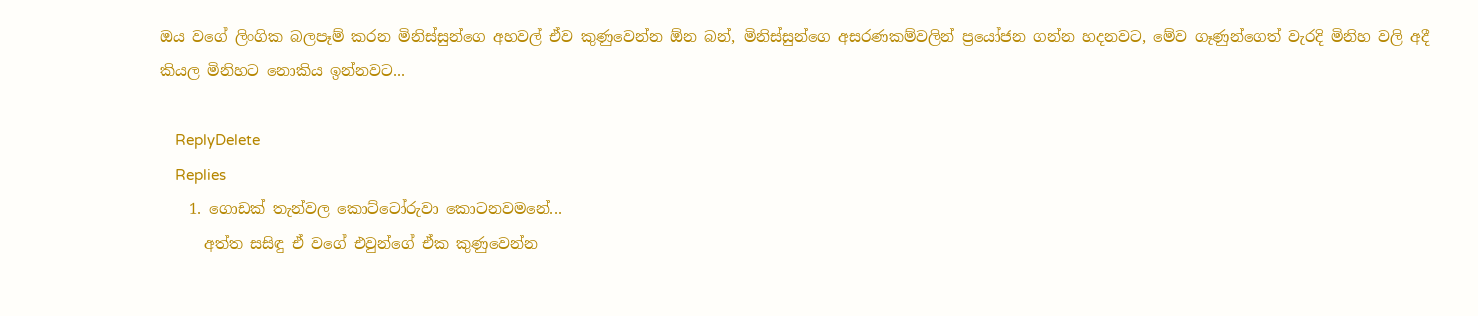ඔය වගේ ලිංගික බලපෑම් කරන මිනිස්සුන්ගෙ අහවල් ඒව කුණුවෙන්න ඕන බන්, මිනිස්සුන්ගෙ අසරණකම්වලින් ප්‍රයෝජන ගන්න හදනවට, මේව ගෑණුන්ගෙත් වැරදි මිනිහ වලි අදී කියල මිනිහට නොකිය ඉන්නවට...

    ReplyDelete
    Replies
    1. ගොඩක් තැන්වල කොට්ටෝරුවා කොටනවමනේ...
      අත්ත සසිඳු ඒ වගේ එවුන්ගේ ඒක කුණුවෙන්න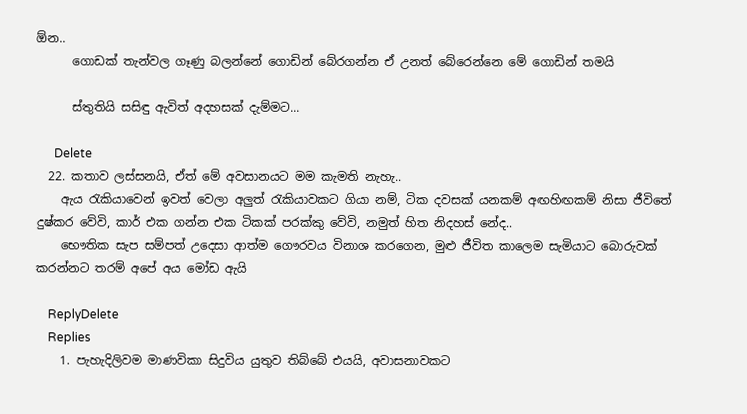ඕන..
      ගොඩක් තැන්වල ගෑණු බලන්නේ ගොඩින් බේරගන්න ඒ උනත් බේරෙන්නෙ මේ ගොඩින් තමයි

      ස්තුතියි සසිඳු ඇවිත් අදහසක් දැම්මට...

      Delete
  22. කතාව ලස්සනයි, ඒත් මේ අවසානයට මම කැමති නැහැ..
    ඇය රැකියාවෙන් ඉවත් වෙලා අලුත් රැකියාවකට ගියා නම්, ටික දවසක් යනකම් අඟහිඟකම් නිසා ජීවිතේ දුෂ්කර වේවි, කාර් එක ගන්න එක ටිකක් පරක්කු වේවි, නමුත් හිත නිදහස් නේද..
    භෞතික සැප සම්පත් උදෙසා ආත්ම ගෞරවය විනාශ කරගෙන, මුළු ජීවිත කාලෙම සැමියාට බොරුවක් කරන්නට තරම් අපේ අය මෝඩ ඇයි

    ReplyDelete
    Replies
    1. පැහැදිලිවම මාණවිකා සිදුවිය යුතුව තිබ්බේ එයයි, අවාසනාවකට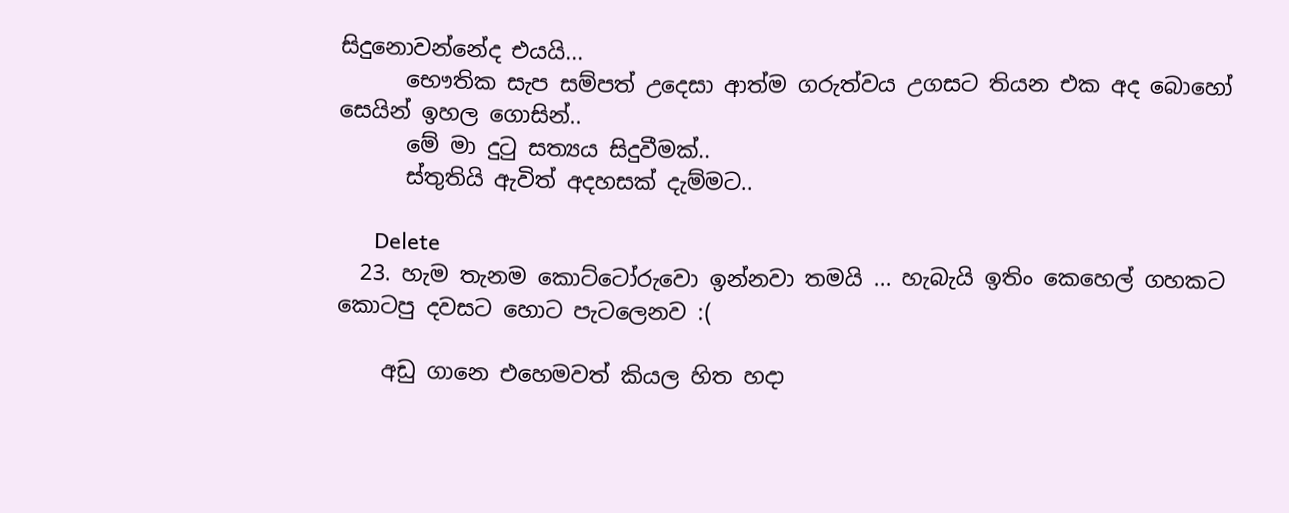සිදුනොවන්නේද එයයි...
      භෞතික සැප සම්පත් උදෙසා ආත්ම ගරුත්වය උගසට තියන එක අද බොහෝ සෙයින් ඉහල ගොසින්..
      මේ මා දුටු සත්‍යය සිදුවීමක්..
      ස්තුතියි ඇවිත් අදහසක් දැම්මට..

      Delete
  23. හැම තැනම කොට්ටෝරුවො ඉන්නවා තමයි ... හැබැයි ඉතිං කෙහෙල් ගහකට කොටපු දවසට හොට පැටලෙනව :(

    අඩු ගානෙ එහෙමවත් කියල හිත හදා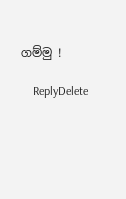ගම්මු !

    ReplyDelete